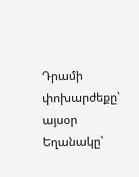Դրամի փոխարժեքը՝ այսօր
Եղանակը՝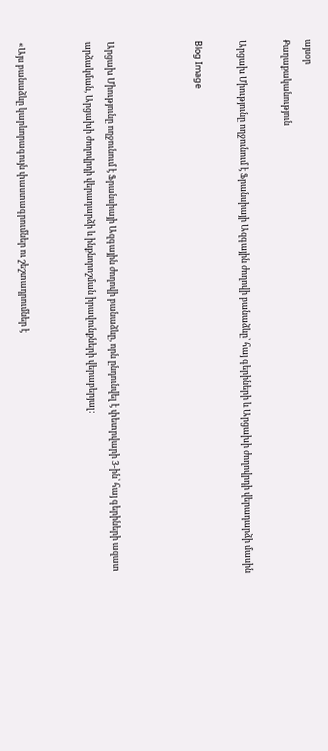այսօր
Քաղաքականություն

Արցախ Միությունը ողջունում է Ֆրանսիայի Ազգային ժողովի բանաձևը՝ հայ գերիների և Արցախի ժողովրդի վերադարձի մասին

Blog Image



Արցախ Միությունը ողջունում է Ֆրանսիայի Ազգային ժողովի բանաձևը, որն ընդունվել է փետրվարի 3-ին՝ հայ գերիների ազատ արձակման, Արցախի ժողովրդի վերադարձի և ինքնորոշման իրավունքների վերաբերյալ:


«Այս բանաձևը կարևորագույն փաստագրումներ ու շեշտադրումներ է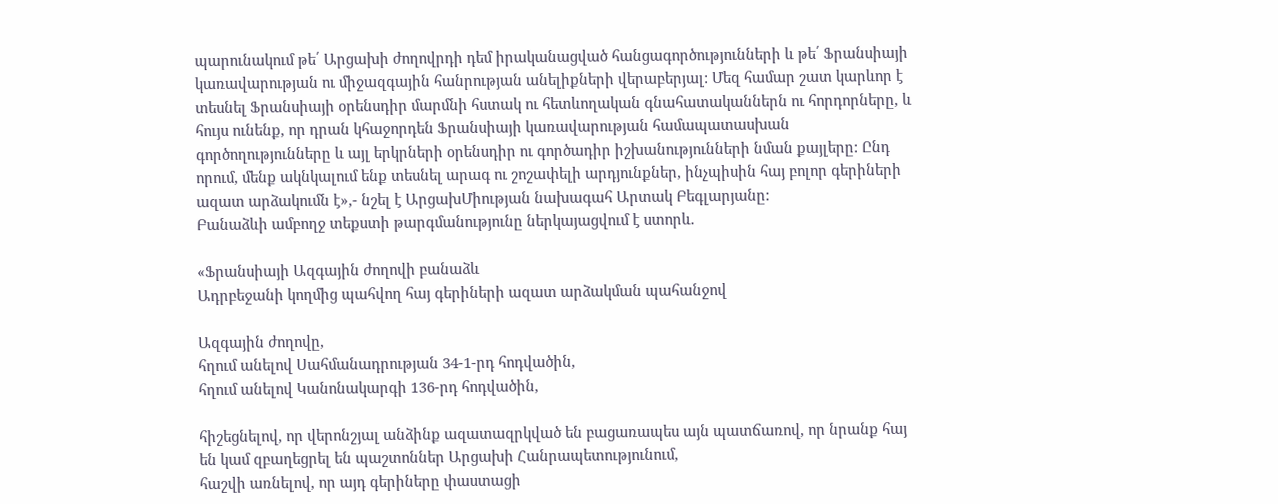պարունակում թե՛ Արցախի ժողովրդի դեմ իրականացված հանցագործությունների և թե՛ Ֆրանսիայի կառավարության ու միջազգային հանրության անելիքների վերաբերյալ: Մեզ համար շատ կարևոր է տեսնել Ֆրանսիայի օրենսդիր մարմնի հստակ ու հետևողական գնահատականներն ու հորդորները, և հույս ունենք, որ դրան կհաջորդեն Ֆրանսիայի կառավարության համապատասխան գործողությունները և այլ երկրների օրենսդիր ու գործադիր իշխանությունների նման քայլերը: Ընդ որում, մենք ակնկալում ենք տեսնել արագ ու շոշափելի արդյունքներ, ինչպիսին հայ բոլոր գերիների ազատ արձակումն է»,- նշել է ԱրցախՄիության նախագահ Արտակ Բեգլարյանը:
Բանաձևի ամբողջ տեքստի թարգմանությունը ներկայացվում է ստորև.

«Ֆրանսիայի Ազգային ժողովի բանաձև
Ադրբեջանի կողմից պահվող հայ գերիների ազատ արձակման պահանջով

Ազգային ժողովը,
հղում անելով Սահմանադրության 34-1-րդ հոդվածին,
հղում անելով Կանոնակարգի 136-րդ հոդվածին,

հիշեցնելով, որ վերոնշյալ անձինք ազատազրկված են բացառապես այն պատճառով, որ նրանք հայ են կամ զբաղեցրել են պաշտոններ Արցախի Հանրապետությունում,
հաշվի առնելով, որ այդ գերիները փաստացի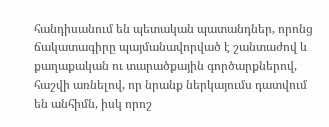հանդիսանում են պետական պատանդներ, որոնց ճակատագիրը պայմանավորված է շանտաժով և քաղաքական ու տարածքային գործարքներով,
հաշվի առնելով, որ նրանք ներկայումս դատվում են անհիմն, իսկ որոշ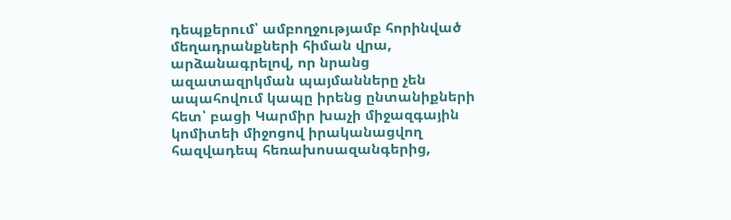դեպքերում՝ ամբողջությամբ հորինված մեղադրանքների հիման վրա,
արձանագրելով, որ նրանց ազատազրկման պայմանները չեն ապահովում կապը իրենց ընտանիքների հետ՝ բացի Կարմիր խաչի միջազգային կոմիտեի միջոցով իրականացվող հազվադեպ հեռախոսազանգերից,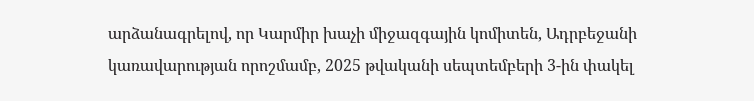արձանագրելով, որ Կարմիր խաչի միջազգային կոմիտեն, Ադրբեջանի կառավարության որոշմամբ, 2025 թվականի սեպտեմբերի 3-ին փակել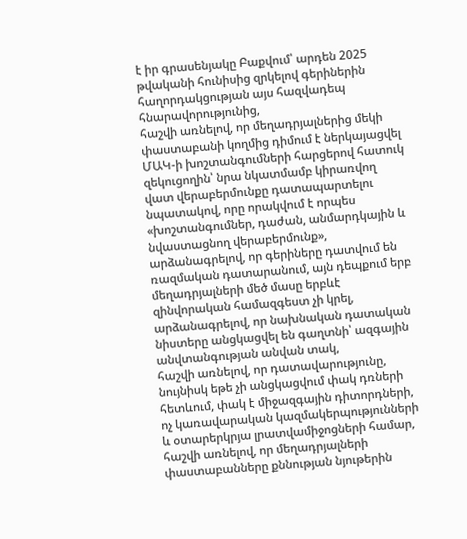է իր գրասենյակը Բաքվում՝ արդեն 2025 թվականի հունիսից զրկելով գերիներին հաղորդակցության այս հազվադեպ հնարավորությունից,
հաշվի առնելով, որ մեղադրյալներից մեկի փաստաբանի կողմից դիմում է ներկայացվել ՄԱԿ-ի խոշտանգումների հարցերով հատուկ զեկուցողին՝ նրա նկատմամբ կիրառվող վատ վերաբերմունքը դատապարտելու նպատակով, որը որակվում է որպես «խոշտանգումներ, դաժան, անմարդկային և նվաստացնող վերաբերմունք»,
արձանագրելով, որ գերիները դատվում են ռազմական դատարանում, այն դեպքում երբ մեղադրյալների մեծ մասը երբևէ զինվորական համազգեստ չի կրել,
արձանագրելով, որ նախնական դատական նիստերը անցկացվել են գաղտնի՝ ազգային անվտանգության անվան տակ,
հաշվի առնելով, որ դատավարությունը, նույնիսկ եթե չի անցկացվում փակ դռների հետևում, փակ է միջազգային դիտորդների, ոչ կառավարական կազմակերպությունների և օտարերկրյա լրատվամիջոցների համար,
հաշվի առնելով, որ մեղադրյալների փաստաբանները քննության նյութերին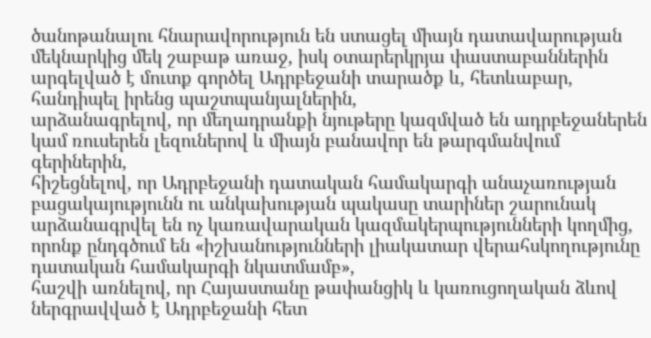ծանոթանալու հնարավորություն են ստացել միայն դատավարության մեկնարկից մեկ շաբաթ առաջ, իսկ օտարերկրյա փաստաբաններին արգելված է մուտք գործել Ադրբեջանի տարածք և, հետևաբար, հանդիպել իրենց պաշտպանյալներին,
արձանագրելով, որ մեղադրանքի նյութերը կազմված են ադրբեջաներեն կամ ռուսերեն լեզուներով և միայն բանավոր են թարգմանվում գերիներին,
հիշեցնելով, որ Ադրբեջանի դատական համակարգի անաչառության բացակայությունն ու անկախության պակասը տարիներ շարունակ արձանագրվել են ոչ կառավարական կազմակերպությունների կողմից, որոնք ընդգծում են «իշխանությունների լիակատար վերահսկողությունը դատական համակարգի նկատմամբ»,
հաշվի առնելով, որ Հայաստանը թափանցիկ և կառուցողական ձևով ներգրավված է Ադրբեջանի հետ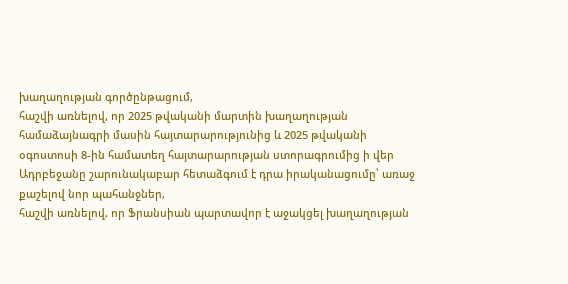խաղաղության գործընթացում,
հաշվի առնելով, որ 2025 թվականի մարտին խաղաղության համաձայնագրի մասին հայտարարությունից և 2025 թվականի օգոստոսի 8-ին համատեղ հայտարարության ստորագրումից ի վեր Ադրբեջանը շարունակաբար հետաձգում է դրա իրականացումը՝ առաջ քաշելով նոր պահանջներ,
հաշվի առնելով, որ Ֆրանսիան պարտավոր է աջակցել խաղաղության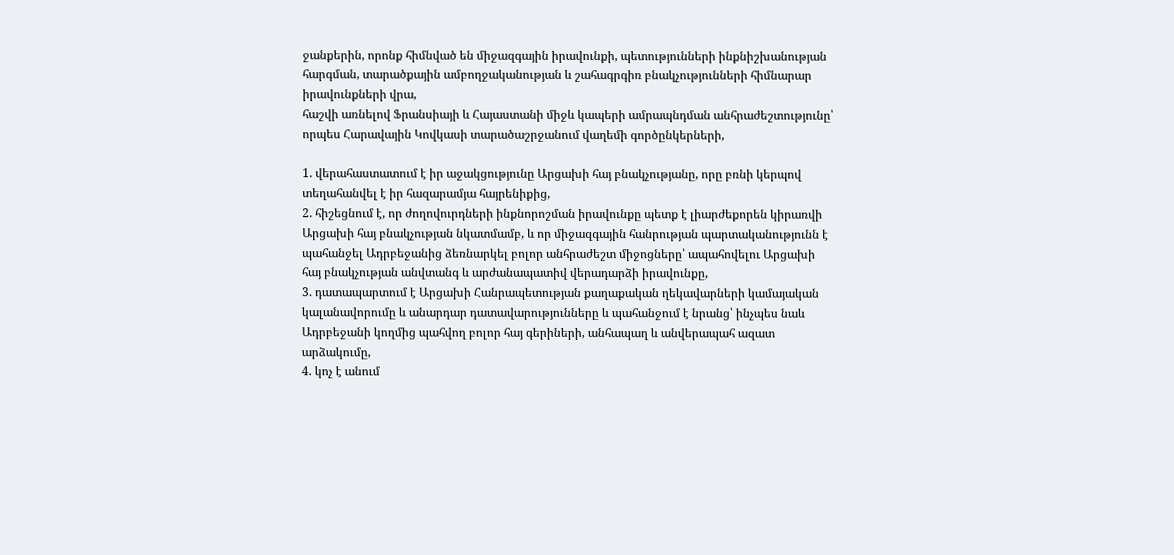ջանքերին, որոնք հիմնված են միջազգային իրավունքի, պետությունների ինքնիշխանության հարգման, տարածքային ամբողջականության և շահագրգիռ բնակչությունների հիմնարար իրավունքների վրա,
հաշվի առնելով Ֆրանսիայի և Հայաստանի միջև կապերի ամրապնդման անհրաժեշտությունը՝ որպես Հարավային Կովկասի տարածաշրջանում վաղեմի գործընկերների,

1. վերահաստատում է իր աջակցությունը Արցախի հայ բնակչությանը, որը բռնի կերպով տեղահանվել է իր հազարամյա հայրենիքից,
2. հիշեցնում է, որ ժողովուրդների ինքնորոշման իրավունքը պետք է լիարժեքորեն կիրառվի Արցախի հայ բնակչության նկատմամբ, և որ միջազգային հանրության պարտականությունն է պահանջել Ադրբեջանից ձեռնարկել բոլոր անհրաժեշտ միջոցները՝ ապահովելու Արցախի հայ բնակչության անվտանգ և արժանապատիվ վերադարձի իրավունքը,
3. դատապարտում է Արցախի Հանրապետության քաղաքական ղեկավարների կամայական կալանավորումը և անարդար դատավարությունները և պահանջում է նրանց՝ ինչպես նաև Ադրբեջանի կողմից պահվող բոլոր հայ գերիների, անհապաղ և անվերապահ ազատ արձակումը,
4. կոչ է անում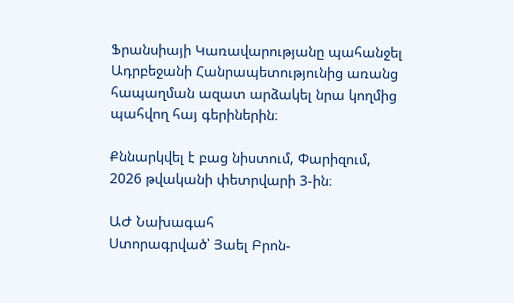Ֆրանսիայի Կառավարությանը պահանջել Ադրբեջանի Հանրապետությունից առանց հապաղման ազատ արձակել նրա կողմից պահվող հայ գերիներին։

Քննարկվել է բաց նիստում, Փարիզում,
2026 թվականի փետրվարի 3-ին։

ԱԺ Նախագահ
Ստորագրված՝ Յաել Բրոն-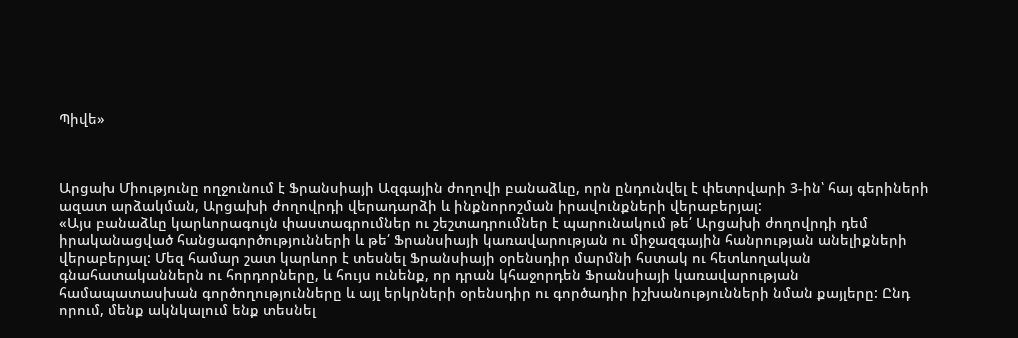Պիվե»



Արցախ Միությունը ողջունում է Ֆրանսիայի Ազգային ժողովի բանաձևը, որն ընդունվել է փետրվարի 3-ին՝ հայ գերիների ազատ արձակման, Արցախի ժողովրդի վերադարձի և ինքնորոշման իրավունքների վերաբերյալ:
«Այս բանաձևը կարևորագույն փաստագրումներ ու շեշտադրումներ է պարունակում թե՛ Արցախի ժողովրդի դեմ իրականացված հանցագործությունների և թե՛ Ֆրանսիայի կառավարության ու միջազգային հանրության անելիքների վերաբերյալ: Մեզ համար շատ կարևոր է տեսնել Ֆրանսիայի օրենսդիր մարմնի հստակ ու հետևողական գնահատականներն ու հորդորները, և հույս ունենք, որ դրան կհաջորդեն Ֆրանսիայի կառավարության համապատասխան գործողությունները և այլ երկրների օրենսդիր ու գործադիր իշխանությունների նման քայլերը: Ընդ որում, մենք ակնկալում ենք տեսնել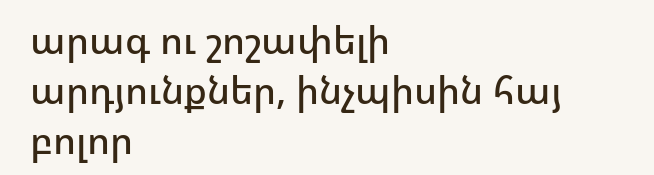արագ ու շոշափելի արդյունքներ, ինչպիսին հայ բոլոր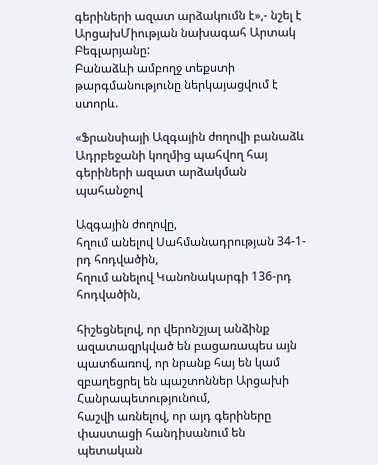գերիների ազատ արձակումն է»,- նշել է ԱրցախՄիության նախագահ Արտակ Բեգլարյանը:
Բանաձևի ամբողջ տեքստի թարգմանությունը ներկայացվում է ստորև.

«Ֆրանսիայի Ազգային ժողովի բանաձև
Ադրբեջանի կողմից պահվող հայ գերիների ազատ արձակման պահանջով

Ազգային ժողովը,
հղում անելով Սահմանադրության 34-1-րդ հոդվածին,
հղում անելով Կանոնակարգի 136-րդ հոդվածին,

հիշեցնելով, որ վերոնշյալ անձինք ազատազրկված են բացառապես այն պատճառով, որ նրանք հայ են կամ զբաղեցրել են պաշտոններ Արցախի Հանրապետությունում,
հաշվի առնելով, որ այդ գերիները փաստացի հանդիսանում են պետական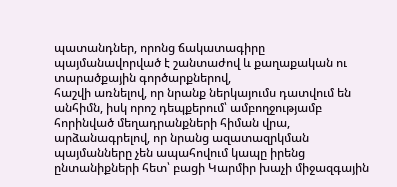պատանդներ, որոնց ճակատագիրը պայմանավորված է շանտաժով և քաղաքական ու տարածքային գործարքներով,
հաշվի առնելով, որ նրանք ներկայումս դատվում են անհիմն, իսկ որոշ դեպքերում՝ ամբողջությամբ հորինված մեղադրանքների հիման վրա,
արձանագրելով, որ նրանց ազատազրկման պայմանները չեն ապահովում կապը իրենց ընտանիքների հետ՝ բացի Կարմիր խաչի միջազգային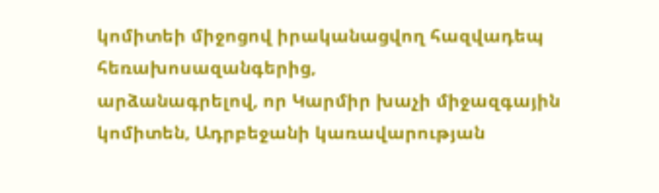կոմիտեի միջոցով իրականացվող հազվադեպ հեռախոսազանգերից,
արձանագրելով, որ Կարմիր խաչի միջազգային կոմիտեն, Ադրբեջանի կառավարության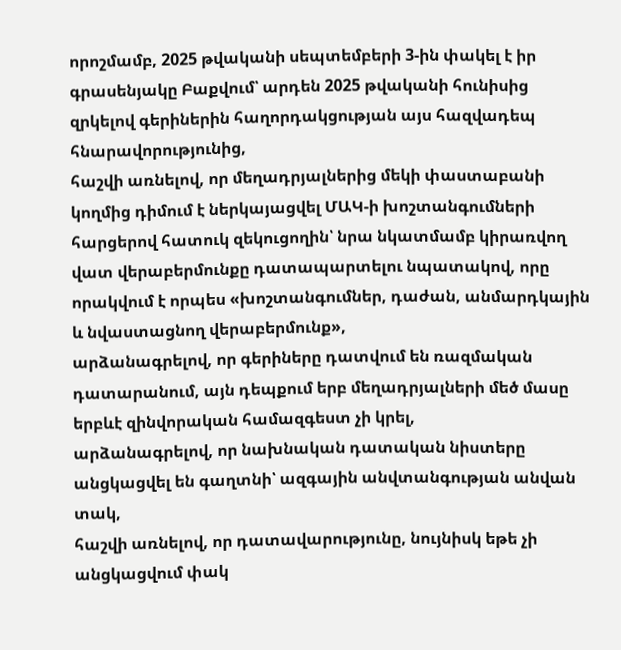որոշմամբ, 2025 թվականի սեպտեմբերի 3-ին փակել է իր գրասենյակը Բաքվում՝ արդեն 2025 թվականի հունիսից զրկելով գերիներին հաղորդակցության այս հազվադեպ հնարավորությունից,
հաշվի առնելով, որ մեղադրյալներից մեկի փաստաբանի կողմից դիմում է ներկայացվել ՄԱԿ-ի խոշտանգումների հարցերով հատուկ զեկուցողին՝ նրա նկատմամբ կիրառվող վատ վերաբերմունքը դատապարտելու նպատակով, որը որակվում է որպես «խոշտանգումներ, դաժան, անմարդկային և նվաստացնող վերաբերմունք»,
արձանագրելով, որ գերիները դատվում են ռազմական դատարանում, այն դեպքում երբ մեղադրյալների մեծ մասը երբևէ զինվորական համազգեստ չի կրել,
արձանագրելով, որ նախնական դատական նիստերը անցկացվել են գաղտնի՝ ազգային անվտանգության անվան տակ,
հաշվի առնելով, որ դատավարությունը, նույնիսկ եթե չի անցկացվում փակ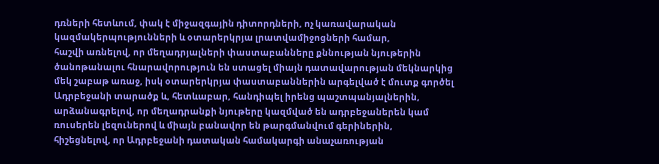դռների հետևում, փակ է միջազգային դիտորդների, ոչ կառավարական կազմակերպությունների և օտարերկրյա լրատվամիջոցների համար,
հաշվի առնելով, որ մեղադրյալների փաստաբանները քննության նյութերին ծանոթանալու հնարավորություն են ստացել միայն դատավարության մեկնարկից մեկ շաբաթ առաջ, իսկ օտարերկրյա փաստաբաններին արգելված է մուտք գործել Ադրբեջանի տարածք և, հետևաբար, հանդիպել իրենց պաշտպանյալներին,
արձանագրելով, որ մեղադրանքի նյութերը կազմված են ադրբեջաներեն կամ ռուսերեն լեզուներով և միայն բանավոր են թարգմանվում գերիներին,
հիշեցնելով, որ Ադրբեջանի դատական համակարգի անաչառության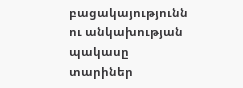բացակայությունն ու անկախության պակասը տարիներ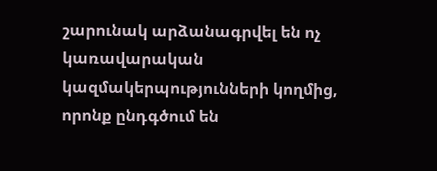շարունակ արձանագրվել են ոչ կառավարական կազմակերպությունների կողմից, որոնք ընդգծում են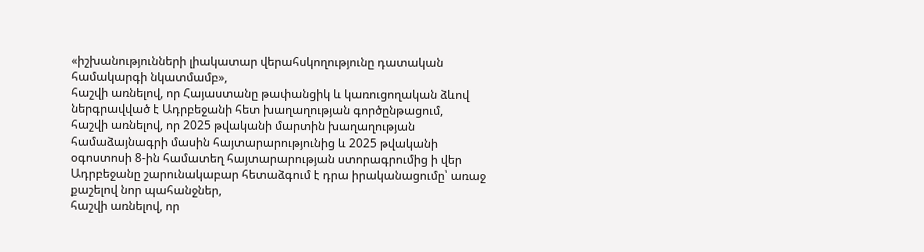«իշխանությունների լիակատար վերահսկողությունը դատական համակարգի նկատմամբ»,
հաշվի առնելով, որ Հայաստանը թափանցիկ և կառուցողական ձևով ներգրավված է Ադրբեջանի հետ խաղաղության գործընթացում,
հաշվի առնելով, որ 2025 թվականի մարտին խաղաղության համաձայնագրի մասին հայտարարությունից և 2025 թվականի օգոստոսի 8-ին համատեղ հայտարարության ստորագրումից ի վեր Ադրբեջանը շարունակաբար հետաձգում է դրա իրականացումը՝ առաջ քաշելով նոր պահանջներ,
հաշվի առնելով, որ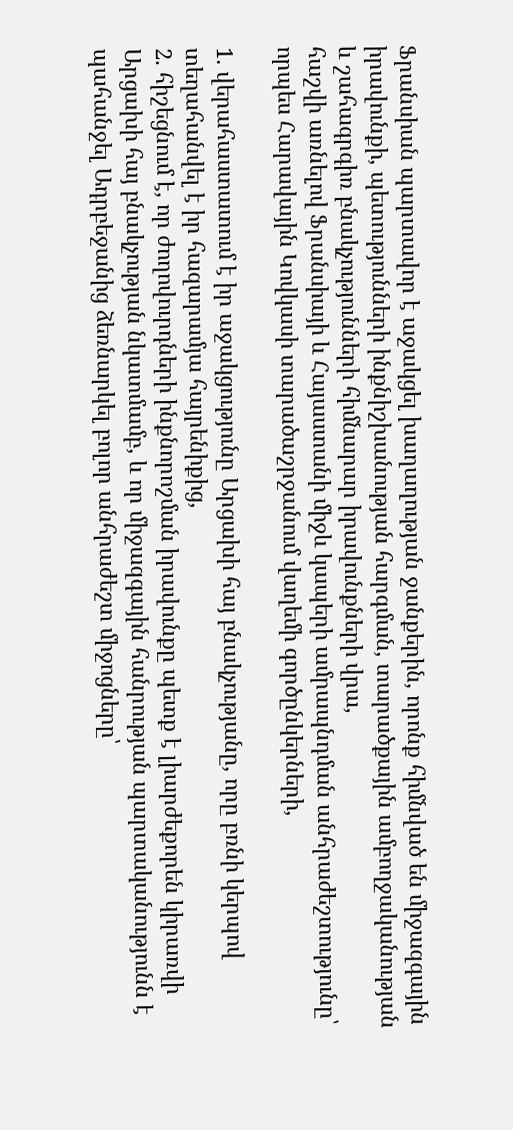Ֆրանսիան պարտավոր է աջակցել խաղաղության ջանքերին, որոնք հիմնված են միջազգային իրավունքի, պետությունների ինքնիշխանության հարգման, տարածքային ամբողջականության և շահագրգիռ բնակչությունների հիմնարար իրավունքների վրա,
հաշվի առնելով Ֆրանսիայի և Հայաստանի միջև կապերի ամրապնդման անհրաժեշտությունը՝ որպես Հարավային Կովկասի տարածաշրջանում վաղեմի գործընկերների,

1. վերահաստատում է իր աջակցությունը Արցախի հայ բնակչությանը, որը բռնի կերպով տեղահանվել է իր հազարամյա հայրենիքից,
2. հիշեցնում է, որ ժողովուրդների ինքնորոշման իրավունքը պետք է լիարժեքորեն կիրառվի Արցախի հայ բնակչության նկատմամբ, և որ միջազգային հանրության պարտականությունն է պահանջել Ադրբեջանից ձեռնարկել բոլոր անհրաժեշտ միջոցները՝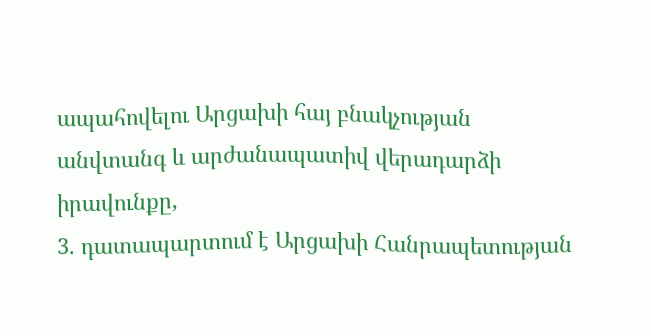ապահովելու Արցախի հայ բնակչության անվտանգ և արժանապատիվ վերադարձի իրավունքը,
3. դատապարտում է Արցախի Հանրապետության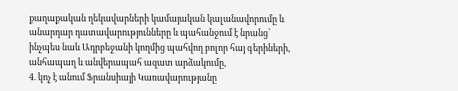քաղաքական ղեկավարների կամայական կալանավորումը և անարդար դատավարությունները և պահանջում է նրանց՝ ինչպես նաև Ադրբեջանի կողմից պահվող բոլոր հայ գերիների, անհապաղ և անվերապահ ազատ արձակումը,
4. կոչ է անում Ֆրանսիայի Կառավարությանը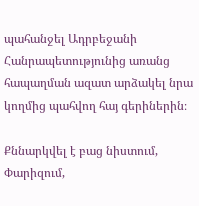պահանջել Ադրբեջանի Հանրապետությունից առանց հապաղման ազատ արձակել նրա կողմից պահվող հայ գերիներին։

Քննարկվել է բաց նիստում, Փարիզում,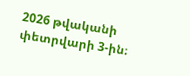2026 թվականի փետրվարի 3-ին։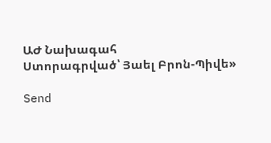ԱԺ Նախագահ
Ստորագրված՝ Յաել Բրոն-Պիվե»

Send